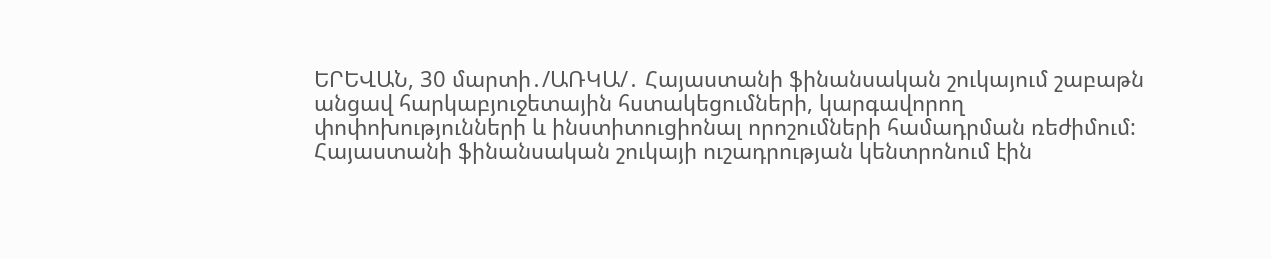ԵՐԵՎԱՆ, 30 մարտի․/ԱՌԿԱ/․ Հայաստանի ֆինանսական շուկայում շաբաթն անցավ հարկաբյուջետային հստակեցումների, կարգավորող փոփոխությունների և ինստիտուցիոնալ որոշումների համադրման ռեժիմում: Հայաստանի ֆինանսական շուկայի ուշադրության կենտրոնում էին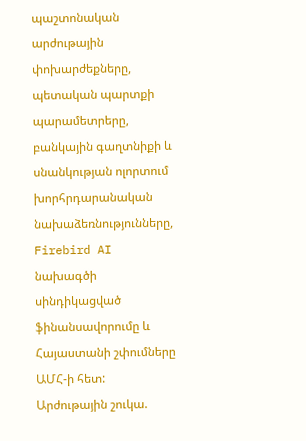պաշտոնական արժութային փոխարժեքները, պետական պարտքի պարամետրերը, բանկային գաղտնիքի և սնանկության ոլորտում խորհրդարանական նախաձեռնությունները, Firebird AI նախագծի սինդիկացված ֆինանսավորումը և Հայաստանի շփումները ԱՄՀ-ի հետ:
Արժութային շուկա.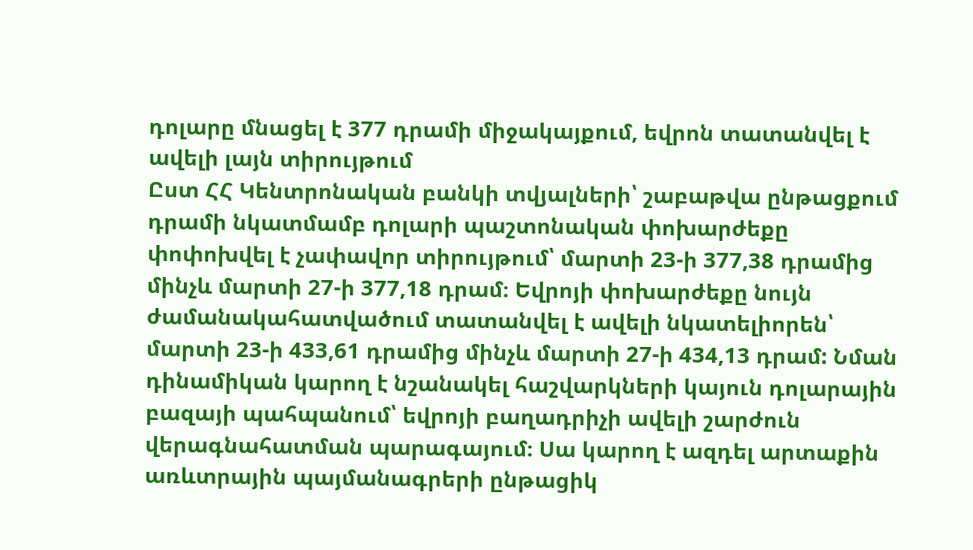դոլարը մնացել է 377 դրամի միջակայքում, եվրոն տատանվել է ավելի լայն տիրույթում
Ըստ ՀՀ Կենտրոնական բանկի տվյալների՝ շաբաթվա ընթացքում դրամի նկատմամբ դոլարի պաշտոնական փոխարժեքը փոփոխվել է չափավոր տիրույթում՝ մարտի 23-ի 377,38 դրամից մինչև մարտի 27-ի 377,18 դրամ։ Եվրոյի փոխարժեքը նույն ժամանակահատվածում տատանվել է ավելի նկատելիորեն՝ մարտի 23-ի 433,61 դրամից մինչև մարտի 27-ի 434,13 դրամ: Նման դինամիկան կարող է նշանակել հաշվարկների կայուն դոլարային բազայի պահպանում՝ եվրոյի բաղադրիչի ավելի շարժուն վերագնահատման պարագայում։ Սա կարող է ազդել արտաքին առևտրային պայմանագրերի ընթացիկ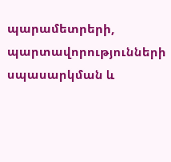պարամետրերի, պարտավորությունների սպասարկման և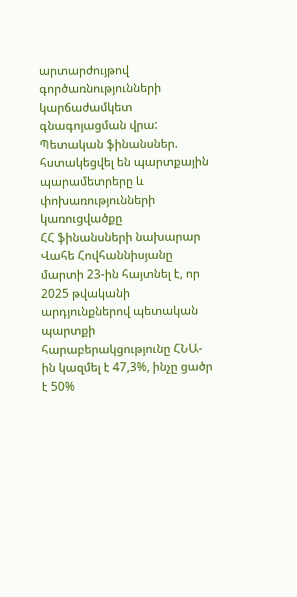արտարժույթով գործառնությունների կարճաժամկետ գնագոյացման վրա:
Պետական ֆինանսներ. հստակեցվել են պարտքային պարամետրերը և փոխառությունների կառուցվածքը
ՀՀ ֆինանսների նախարար Վահե Հովհաննիսյանը մարտի 23-ին հայտնել է, որ 2025 թվականի արդյունքներով պետական պարտքի հարաբերակցությունը ՀՆԱ-ին կազմել է 47,3%, ինչը ցածր է 50%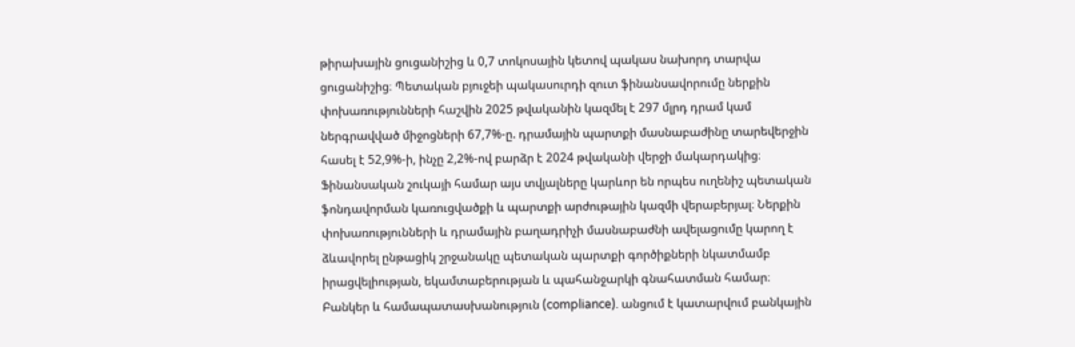թիրախային ցուցանիշից և 0,7 տոկոսային կետով պակաս նախորդ տարվա ցուցանիշից։ Պետական բյուջեի պակասուրդի զուտ ֆինանսավորումը ներքին փոխառությունների հաշվին 2025 թվականին կազմել է 297 մլրդ դրամ կամ ներգրավված միջոցների 67,7%-ը. դրամային պարտքի մասնաբաժինը տարեվերջին հասել է 52,9%-ի, ինչը 2,2%-ով բարձր է 2024 թվականի վերջի մակարդակից։ Ֆինանսական շուկայի համար այս տվյալները կարևոր են որպես ուղենիշ պետական ֆոնդավորման կառուցվածքի և պարտքի արժութային կազմի վերաբերյալ։ Ներքին փոխառությունների և դրամային բաղադրիչի մասնաբաժնի ավելացումը կարող է ձևավորել ընթացիկ շրջանակը պետական պարտքի գործիքների նկատմամբ իրացվելիության, եկամտաբերության և պահանջարկի գնահատման համար։
Բանկեր և համապատասխանություն (compliance). անցում է կատարվում բանկային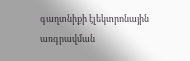գաղտնիքի էլեկտրոնային առգրավման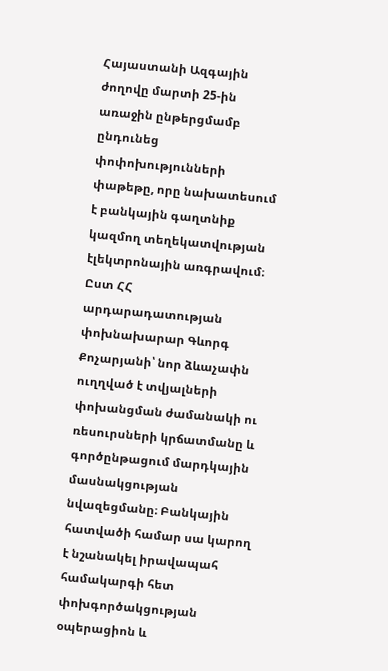Հայաստանի Ազգային ժողովը մարտի 25-ին առաջին ընթերցմամբ ընդունեց փոփոխությունների փաթեթը, որը նախատեսում է բանկային գաղտնիք կազմող տեղեկատվության էլեկտրոնային առգրավում։ Ըստ ՀՀ արդարադատության փոխնախարար Գևորգ Քոչարյանի՝ նոր ձևաչափն ուղղված է տվյալների փոխանցման ժամանակի ու ռեսուրսների կրճատմանը և գործընթացում մարդկային մասնակցության նվազեցմանը։ Բանկային հատվածի համար սա կարող է նշանակել իրավապահ համակարգի հետ փոխգործակցության օպերացիոն և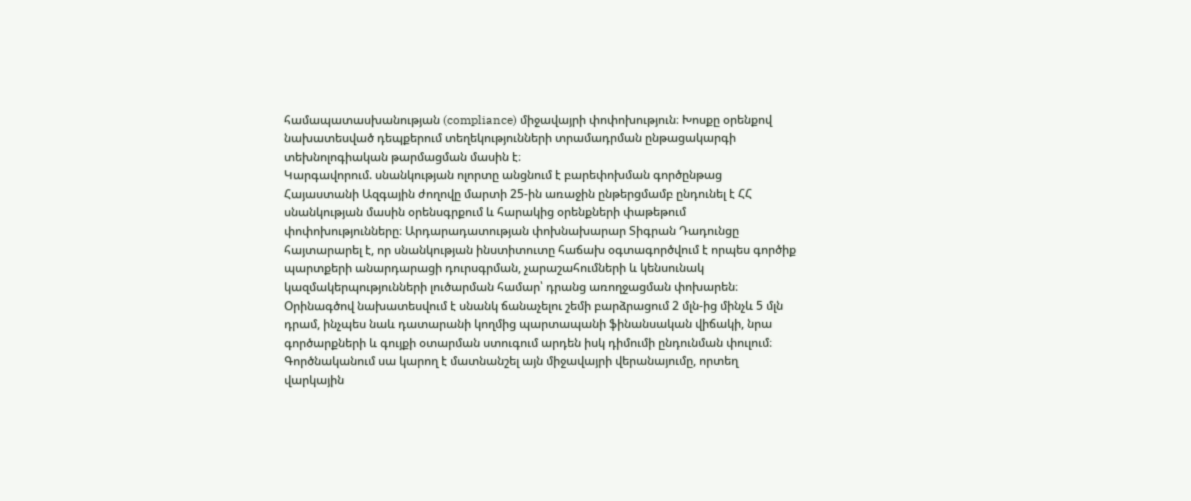համապատասխանության (compliance) միջավայրի փոփոխություն։ Խոսքը օրենքով նախատեսված դեպքերում տեղեկությունների տրամադրման ընթացակարգի տեխնոլոգիական թարմացման մասին է։
Կարգավորում. սնանկության ոլորտը անցնում է բարեփոխման գործընթաց
Հայաստանի Ազգային ժողովը մարտի 25-ին առաջին ընթերցմամբ ընդունել է ՀՀ սնանկության մասին օրենսգրքում և հարակից օրենքների փաթեթում փոփոխությունները։ Արդարադատության փոխնախարար Տիգրան Դադունցը հայտարարել է, որ սնանկության ինստիտուտը հաճախ օգտագործվում է որպես գործիք պարտքերի անարդարացի դուրսգրման, չարաշահումների և կենսունակ կազմակերպությունների լուծարման համար՝ դրանց առողջացման փոխարեն։ Օրինագծով նախատեսվում է սնանկ ճանաչելու շեմի բարձրացում 2 մլն-ից մինչև 5 մլն դրամ, ինչպես նաև դատարանի կողմից պարտապանի ֆինանսական վիճակի, նրա գործարքների և գույքի օտարման ստուգում արդեն իսկ դիմումի ընդունման փուլում։ Գործնականում սա կարող է մատնանշել այն միջավայրի վերանայումը, որտեղ վարկային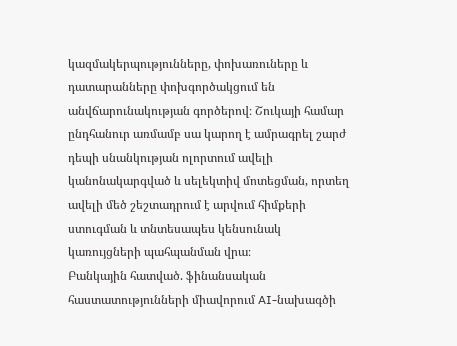կազմակերպությունները, փոխառուները և դատարանները փոխգործակցում են անվճարունակության գործերով։ Շուկայի համար ընդհանուր առմամբ սա կարող է ամրագրել շարժ դեպի սնանկության ոլորտում ավելի կանոնակարգված և սելեկտիվ մոտեցման, որտեղ ավելի մեծ շեշտադրում է արվում հիմքերի ստուգման և տնտեսապես կենսունակ կառույցների պահպանման վրա։
Բանկային հատված. ֆինանսական հաստատությունների միավորում AI-նախագծի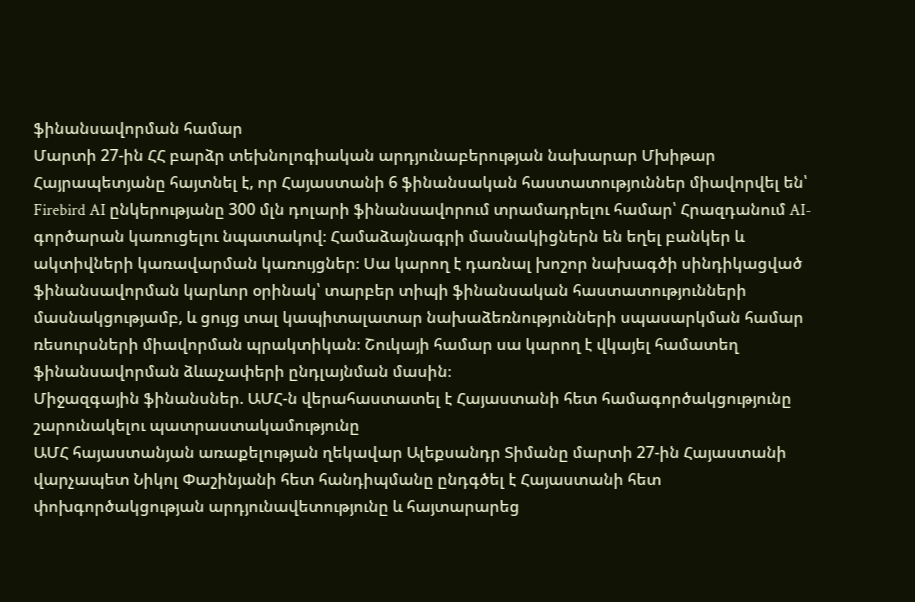ֆինանսավորման համար
Մարտի 27-ին ՀՀ բարձր տեխնոլոգիական արդյունաբերության նախարար Մխիթար Հայրապետյանը հայտնել է, որ Հայաստանի 6 ֆինանսական հաստատություններ միավորվել են՝ Firebird AI ընկերությանը 300 մլն դոլարի ֆինանսավորում տրամադրելու համար՝ Հրազդանում AI-գործարան կառուցելու նպատակով։ Համաձայնագրի մասնակիցներն են եղել բանկեր և ակտիվների կառավարման կառույցներ։ Սա կարող է դառնալ խոշոր նախագծի սինդիկացված ֆինանսավորման կարևոր օրինակ՝ տարբեր տիպի ֆինանսական հաստատությունների մասնակցությամբ, և ցույց տալ կապիտալատար նախաձեռնությունների սպասարկման համար ռեսուրսների միավորման պրակտիկան։ Շուկայի համար սա կարող է վկայել համատեղ ֆինանսավորման ձևաչափերի ընդլայնման մասին։
Միջազգային ֆինանսներ. ԱՄՀ-ն վերահաստատել է Հայաստանի հետ համագործակցությունը շարունակելու պատրաստակամությունը
ԱՄՀ հայաստանյան առաքելության ղեկավար Ալեքսանդր Տիմանը մարտի 27-ին Հայաստանի վարչապետ Նիկոլ Փաշինյանի հետ հանդիպմանը ընդգծել է Հայաստանի հետ փոխգործակցության արդյունավետությունը և հայտարարեց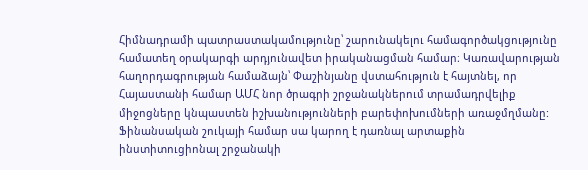Հիմնադրամի պատրաստակամությունը՝ շարունակելու համագործակցությունը համատեղ օրակարգի արդյունավետ իրականացման համար։ Կառավարության հաղորդագրության համաձայն՝ Փաշինյանը վստահություն է հայտնել, որ Հայաստանի համար ԱՄՀ նոր ծրագրի շրջանակներում տրամադրվելիք միջոցները կնպաստեն իշխանությունների բարեփոխումների առաջմղմանը: Ֆինանսական շուկայի համար սա կարող է դառնալ արտաքին ինստիտուցիոնալ շրջանակի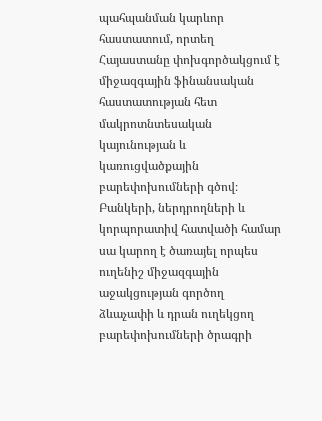պահպանման կարևոր հաստատում, որտեղ Հայաստանը փոխգործակցում է միջազգային ֆինանսական հաստատության հետ մակրոտնտեսական կայունության և կառուցվածքային բարեփոխումների գծով։ Բանկերի, ներդրողների և կորպորատիվ հատվածի համար սա կարող է ծառայել որպես ուղենիշ միջազգային աջակցության գործող ձևաչափի և դրան ուղեկցող բարեփոխումների ծրագրի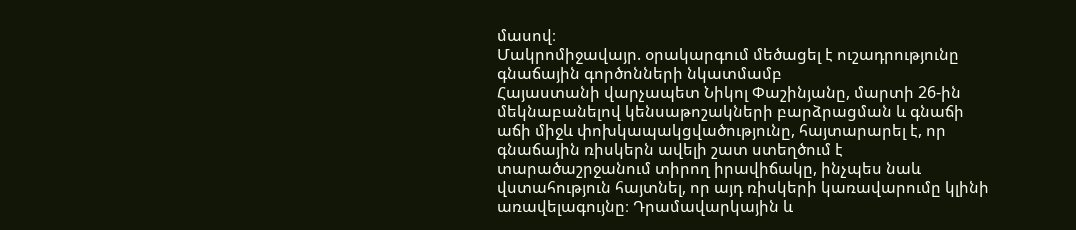մասով։
Մակրոմիջավայր. օրակարգում մեծացել է ուշադրությունը գնաճային գործոնների նկատմամբ
Հայաստանի վարչապետ Նիկոլ Փաշինյանը, մարտի 26-ին մեկնաբանելով կենսաթոշակների բարձրացման և գնաճի աճի միջև փոխկապակցվածությունը, հայտարարել է, որ գնաճային ռիսկերն ավելի շատ ստեղծում է տարածաշրջանում տիրող իրավիճակը, ինչպես նաև վստահություն հայտնել, որ այդ ռիսկերի կառավարումը կլինի առավելագույնը։ Դրամավարկային և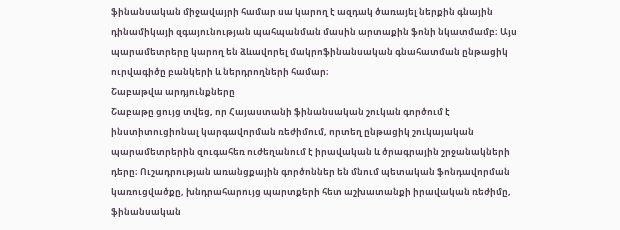ֆինանսական միջավայրի համար սա կարող է ազդակ ծառայել ներքին գնային դինամիկայի զգայունության պահպանման մասին արտաքին ֆոնի նկատմամբ։ Այս պարամետրերը կարող են ձևավորել մակրոֆինանսական գնահատման ընթացիկ ուրվագիծը բանկերի և ներդրողների համար։
Շաբաթվա արդյունքները
Շաբաթը ցույց տվեց, որ Հայաստանի ֆինանսական շուկան գործում է ինստիտուցիոնալ կարգավորման ռեժիմում, որտեղ ընթացիկ շուկայական պարամետրերին զուգահեռ ուժեղանում է իրավական և ծրագրային շրջանակների դերը։ Ուշադրության առանցքային գործոններ են մնում պետական ֆոնդավորման կառուցվածքը, խնդրահարույց պարտքերի հետ աշխատանքի իրավական ռեժիմը, ֆինանսական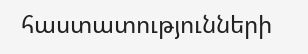հաստատությունների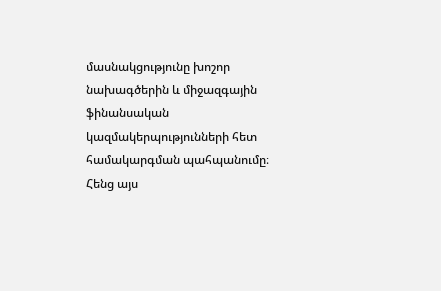մասնակցությունը խոշոր նախագծերին և միջազգային ֆինանսական կազմակերպությունների հետ համակարգման պահպանումը։ Հենց այս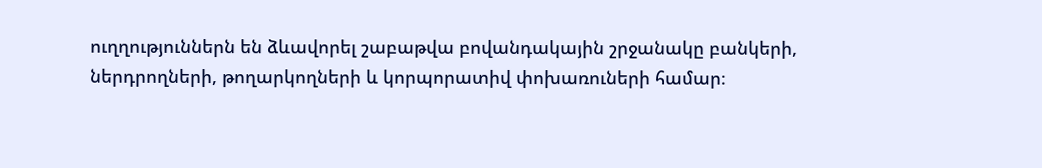ուղղություններն են ձևավորել շաբաթվա բովանդակային շրջանակը բանկերի, ներդրողների, թողարկողների և կորպորատիվ փոխառուների համար։